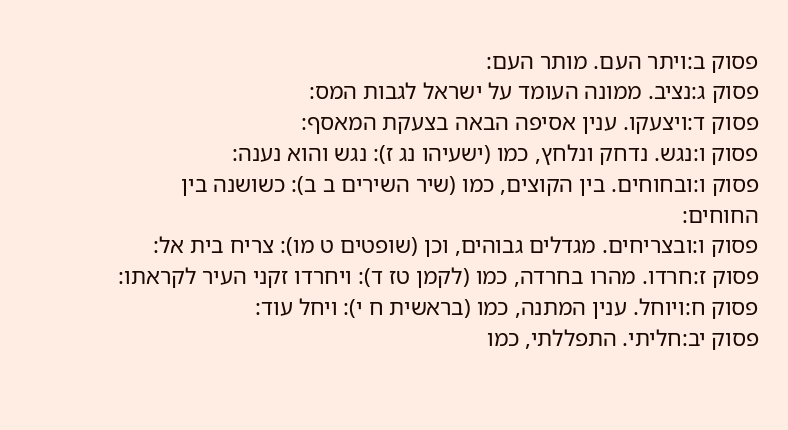פסוק ב:ויתר העם. מותר העם:
פסוק ג:נציב. ממונה העומד על ישראל לגבות המס:
פסוק ד:ויצעקו. ענין אסיפה הבאה בצעקת המאסף:
פסוק ו:נגש. נדחק ונלחץ, כמו (ישעיהו נג ז): נגש והוא נענה:
פסוק ו:ובחוחים. בין הקוצים, כמו (שיר השירים ב ב): כשושנה בין החוחים:
פסוק ו:ובצריחים. מגדלים גבוהים, וכן (שופטים ט מו): צריח בית אל:
פסוק ז:חרדו. מהרו בחרדה, כמו (לקמן טז ד): ויחרדו זקני העיר לקראתו:
פסוק ח:ויוחל. ענין המתנה, כמו (בראשית ח י): ויחל עוד:
פסוק יב:חליתי. התפללתי, כמו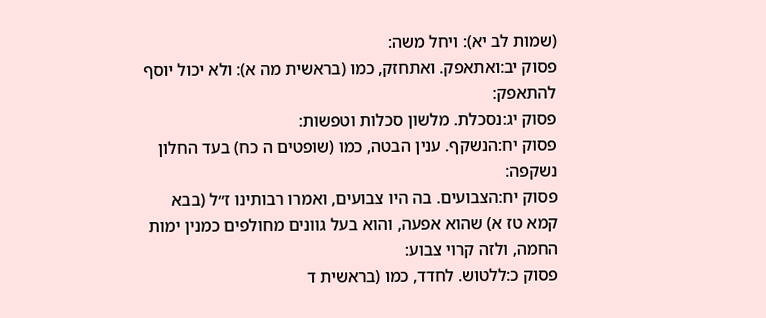(שמות לב יא): ויחל משה:
פסוק יב:ואתאפק. ואתחזק, כמו (בראשית מה א): ולא יכול יוסף להתאפק:
פסוק יג:נסכלת. מלשון סכלות וטפשות:
פסוק יח:הנשקף. ענין הבטה, כמו (שופטים ה כח) בעד החלון נשקפה:
פסוק יח:הצבועים. בה היו צבועים, ואמרו רבותינו ז״ל (בבא קמא טז א) שהוא אפעה, והוא בעל גוונים מחולפים כמנין ימות החמה, ולזה קרוי צבוע:
פסוק כ:ללטוש. לחדד, כמו (בראשית ד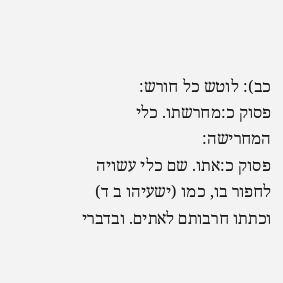כב): לוטש כל חורש:
פסוק כ:מחרשתו. כלי המחרישה:
פסוק כ:אתו. שם כלי עשויה לחפור בו, כמו (ישעיהו ב ד) וכתתו חרבותם לאתים. ובדברי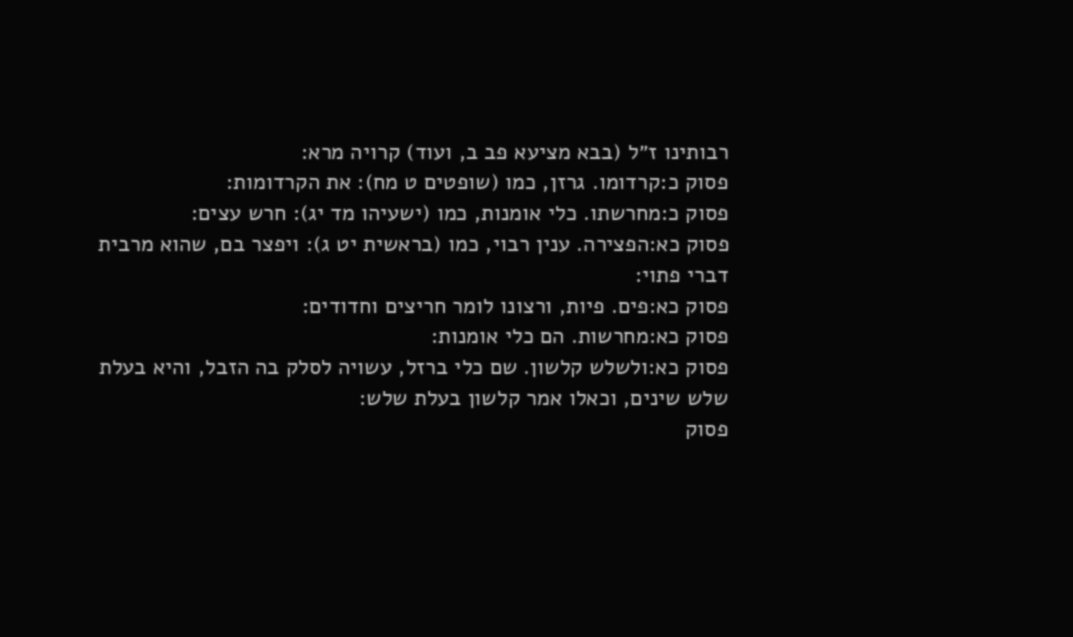רבותינו ז״ל (בבא מציעא פב ב, ועוד) קרויה מרא:
פסוק כ:קרדומו. גרזן, כמו (שופטים ט מח): את הקרדומות:
פסוק כ:מחרשתו. כלי אומנות, כמו (ישעיהו מד יג): חרש עצים:
פסוק כא:הפצירה. ענין רבוי, כמו (בראשית יט ג): ויפצר בם, שהוא מרבית דברי פתוי:
פסוק כא:פים. פיות, ורצונו לומר חריצים וחדודים:
פסוק כא:מחרשות. הם כלי אומנות:
פסוק כא:ולשלש קלשון. שם כלי ברזל, עשויה לסלק בה הזבל, והיא בעלת שלש שינים, וכאלו אמר קלשון בעלת שלש:
פסוק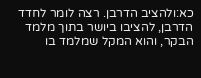כא:ולהציב הדרבן. רצה לומר לחדד הדרבן, להציבו ביושר בתוך מלמד הבקר, והוא המקל שמלמד בו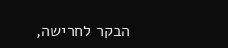הבקר לחרישה,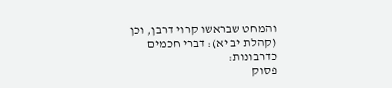והמחט שבראשו קרוי דרבן, וכן (קהלת יב יא): דברי חכמים כדרבונות:
פסוק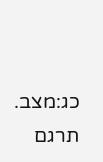כג:מצב. תרגם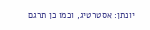יונתן: אסטרטיג, וכמו כן תרגם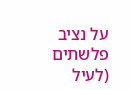על נציב פלשתים (לעיל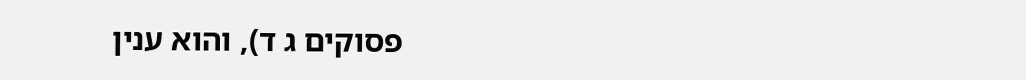פסוקים ג ד), והוא ענין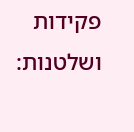פקידות ושלטנות: